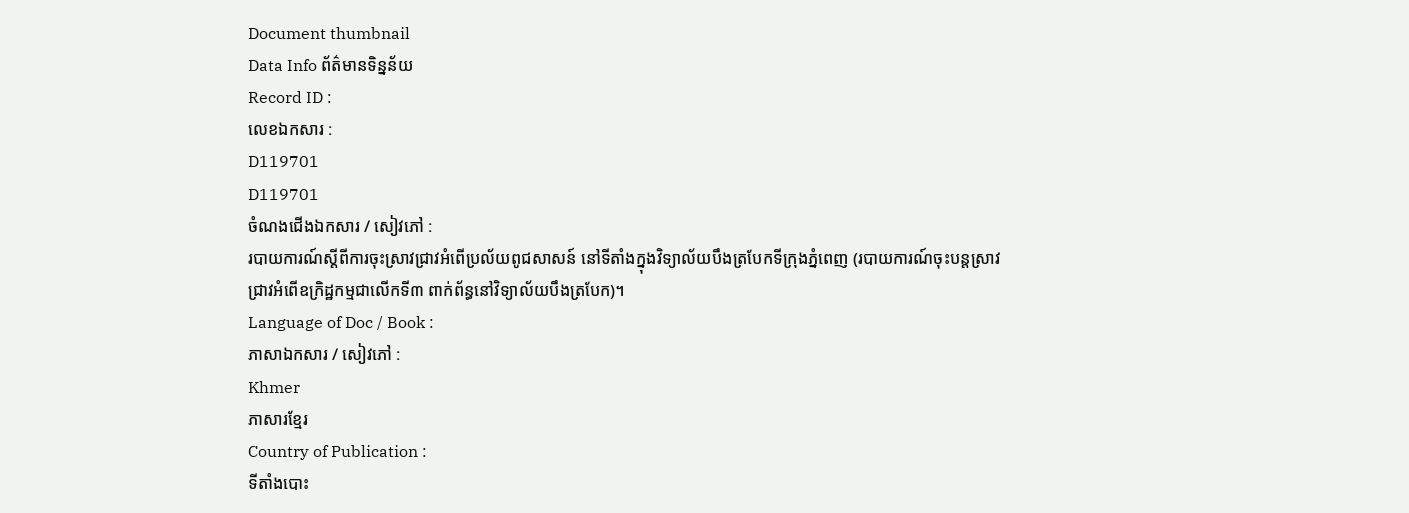Document thumbnail
Data Info ព័ត៌មានទិន្នន័យ
Record ID :
លេខឯកសារ :
D119701
D119701
ចំណងជើងឯកសារ / សៀវភៅ :
របាយការណ៍ស្ដីពីការចុះស្រាវជ្រាវអំពើប្រល័យពូជសាសន៍ នៅទីតាំងក្នុងវិទ្យាល័យបឹងត្របែកទីក្រុងភ្នំពេញ (របាយការណ៍ចុះបន្តស្រាវជ្រាវអំពើឧក្រិដ្ឋកម្មជាលើកទី៣ ពាក់ព័ន្ធនៅវិទ្យាល័យបឹងត្របែក)។
Language of Doc / Book :
ភាសាឯកសារ / សៀវភៅ :
Khmer
ភាសារខ្មែរ
Country of Publication :
ទីតាំងបោះ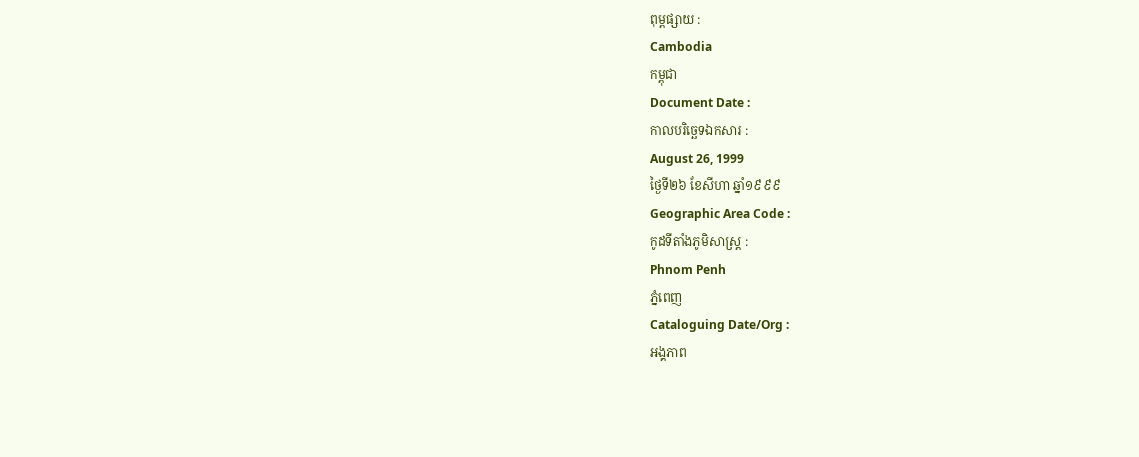ពុម្ពផ្សាយ :
Cambodia
កម្ពុជា
Document Date :
កាលបរិច្ឆេទឯកសារ :
August 26, 1999
ថ្ងៃទី២៦ ខែសីហា ឆ្នាំ១៩៩៩
Geographic Area Code :
កូដទីតាំងភូមិសាស្ត្រ :
Phnom Penh
ភ្នំពេញ
Cataloguing Date/Org :
អង្គភាព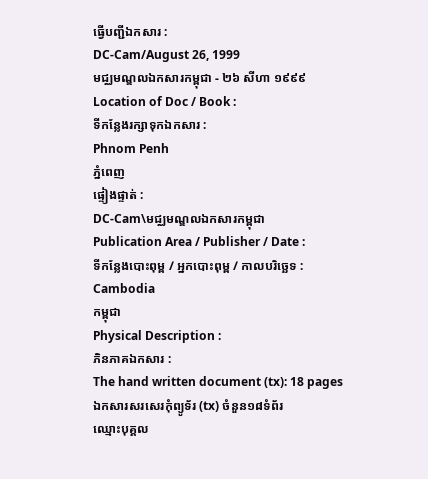ធ្វើបញ្ជីឯកសារ :
DC-Cam/August 26, 1999
មជ្ឈមណ្ឌលឯកសារកម្ពុជា - ២៦ សីហា ១៩៩៩
Location of Doc / Book :
ទីកន្លែងរក្សាទុកឯកសារ :
Phnom Penh
ភ្នំពេញ
ផ្ទៀងផ្ទាត់ :
DC-Cam\មជ្ឈមណ្ឌលឯកសារកម្ពុជា
Publication Area / Publisher / Date :
ទីកន្លែងបោះពុម្ព / អ្នកបោះពុម្ព / កាលបរិច្ឆេទ :
Cambodia
កម្ពុជា
Physical Description :
ភិនភាគឯកសារ :
The hand written document (tx): 18 pages
ឯកសារសរសេរកុំព្យូទ័រ (tx) ចំនួន១៨ទំព័រ
ឈ្មោះបុគ្គល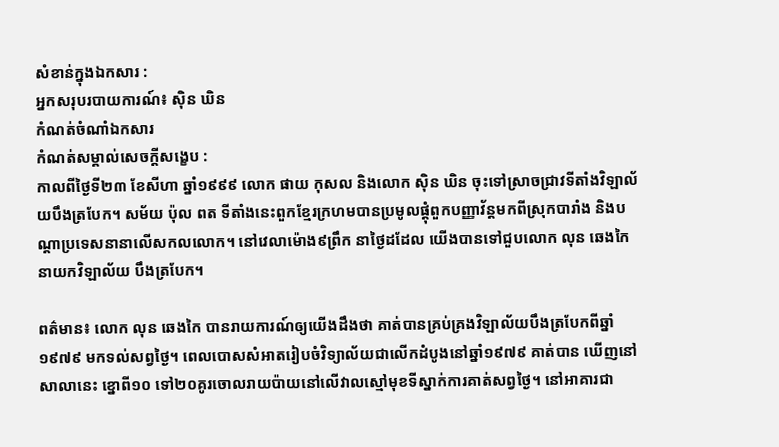សំខាន់ក្នុងឯកសារ :
អ្នកសរុបរបាយការណ៍៖ សុិន ឃិន
កំណត់ចំណាំឯកសារ
កំណត់សម្គាល់សេចក្ដីសង្ខេប :
កាលពីថ្ងៃទី២៣ ខែសីហា ឆ្នាំ១៩៩៩ លោក ផាយ កុសល និងលោក សុិន ឃិន ចុះទៅស្រាចជ្រាវទីតាំងវិឡាល័យបឹងត្របែក។ សម័យ ប៉ុល ពត ទីតាំងនេះពួកខ្មែរក្រហមបានប្រមូលផ្ដុំពួកបញ្ញាវ័ន្តមកពីស្រុកបារាំង និងបណ្ដាប្រទេសនានាលើសកលលោក។ នៅវេលាម៉ោង៩ព្រឹក នាថ្ងៃដដែល យើងបានទៅជួបលោក លុន ឆេងកៃ នាយកវិឡាល័យ បឹងត្របែក។

ពត៌មាន៖ លោក លុន ឆេងកៃ បានរាយការណ៍ឲ្យយើងដឹងថា គាត់បានគ្រប់គ្រងវិឡាល័យបឹងត្របែកពីឆ្នាំ១៩៧៩ មកទល់សព្វថ្ងៃ។ ពេលបោសសំអាតរៀបចំវិទ្យាល័យជាលើកដំបូងនៅឆ្នាំ១៩៧៩ គាត់បាន ឃើញនៅសាលានេះ ខ្នោពី១០ ទៅ២០គូរចោលរាយប៉ាយនៅលើវាលស្មៅមុខទីស្នាក់ការគាត់សព្វថ្ងៃ។ នៅអាគារជា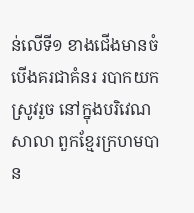ន់លើទី១ ខាងជើងមានចំបើងគរជាគំនរ របាកយកស្រូវរួច នៅក្នុងបរិវេណសាលា ពួកខ្មែរក្រហមបាន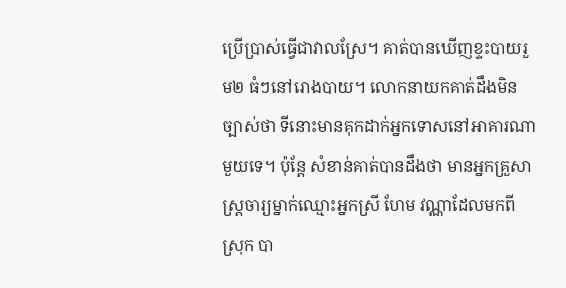ប្រើប្រាស់ធ្វើជាវាលស្រែ។ គាត់បានឃើញខ្ទះបាយរួម២ ធំៗនៅរោងបាយ។ លោកនាយកគាត់ដឹងមិនច្បាស់ថា ទីនោះមានគុកដាក់អ្នកទោសនៅអាគារណាមួយទេ។ ប៉ុន្តែ សំខាន់គាត់បានដឹងថា មានអ្នកគ្រួសាស្រ្តចារ្យម្នាក់ឈ្មោះអ្នកស្រី ហែម វណ្ណាដែលមកពីស្រុក បា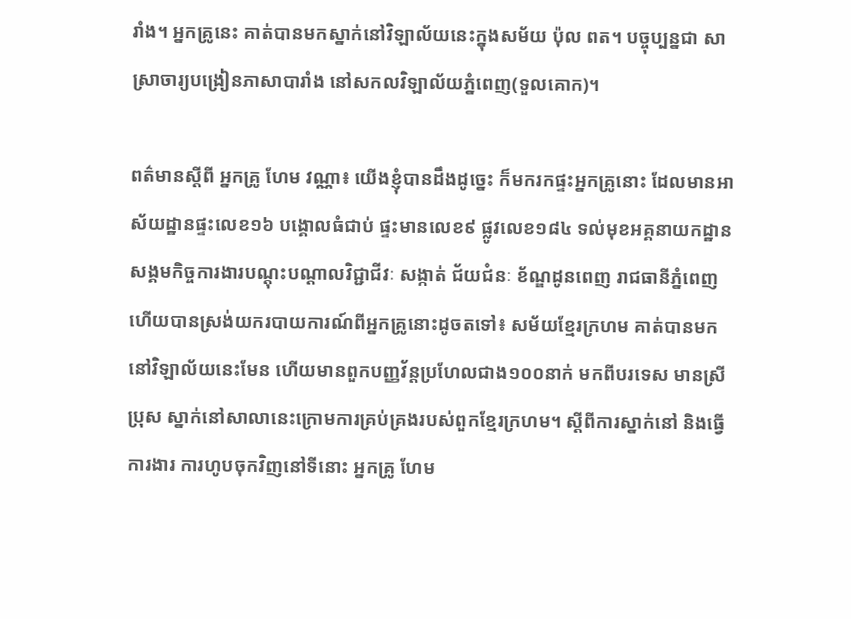រាំង។ អ្នកគ្រូនេះ គាត់បានមកស្នាក់នៅវិឡាល័យនេះក្នុងសម័យ ប៉ុល ពត។ បច្ចុប្បន្នជា សាស្រាចារ្យបង្រៀនភាសាបារាំង នៅសកលវិឡាល័យភ្នំពេញ(ទួលគោក)។

ពត៌មានស្តីពី អ្នកគ្រូ ហែម វណ្ណា៖ យើងខ្ញុំបានដឹងដូច្នេះ ក៏មករកផ្ទះអ្នកគ្រូនោះ ដែលមានអាស័យដ្ឋានផ្ទះលេខ១៦ បង្គោលធំជាប់ ផ្ទះមានលេខ៩ ផ្លូវលេខ១៨៤ ទល់មុខអគ្គនាយកដ្ឋានសង្គមកិច្ចការងារបណ្ដុះបណ្ដាលវិជ្ជាជីវៈ សង្កាត់ ជ័យជំនៈ ខ័ណ្ឌដូនពេញ រាជធានីភ្នំពេញ ហើយបានស្រង់យករបាយការណ៍ពីអ្នកគ្រូនោះដូចតទៅ៖ សម័យខ្មែរក្រហម គាត់បានមកនៅវិឡាល័យនេះមែន ហើយមានពួកបញ្ញវ័ន្តប្រហែលជាង១០០នាក់ មកពីបរទេស មានស្រី ប្រុស ស្នាក់នៅសាលានេះក្រោមការគ្រប់គ្រងរបស់ពួកខ្មែរក្រហម។ ស្ដីពីការស្នាក់នៅ និងធ្វើការងារ ការហូបចុកវិញនៅទីនោះ អ្នកគ្រូ ហែម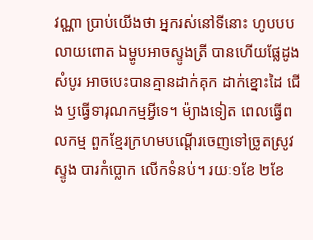វណ្ណា ប្រាប់យើងថា អ្នករស់នៅទីនោះ ហូបបបលាយពោត ឯម្ហូបអាចស្ទូងត្រី បានហើយផ្លែដូងសំបូរ អាចបេះបានគ្មានដាក់គុក ដាក់ខ្នោះដៃ ជើង ឫធ្វើទារុណកម្មអ្វីទេ។ ម៉្យាងទៀត ពេលធ្វើពលកម្ម ពួកខ្មែរក្រហមបណ្ដើរចេញទៅច្រូតស្រូវ ស្ទូង បារកំប្លោក លើកទំនប់។ រយៈ១ខែ ២ខែ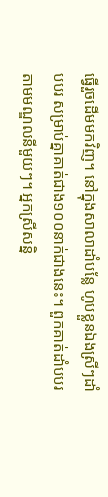ធ្វើរួចដើមមកវិញ។ នៅក្នុងសាលាដាំបន្លែ ហូបខ្លួនឯងស្រីៗដាំបបរ សម្រាប់គ្នាគាត់ជាង១០០នាក់ជាងនេះ។ ពួកគាត់ដាំបបរតាមមណ្ឌលនីមួយៗ។ អ្នកស្រីសន្និ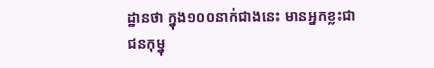ដ្ឋានថា ក្នុង១០០នាក់ជាងនេះ មានអ្នកខ្លះជាជនកុម្នុ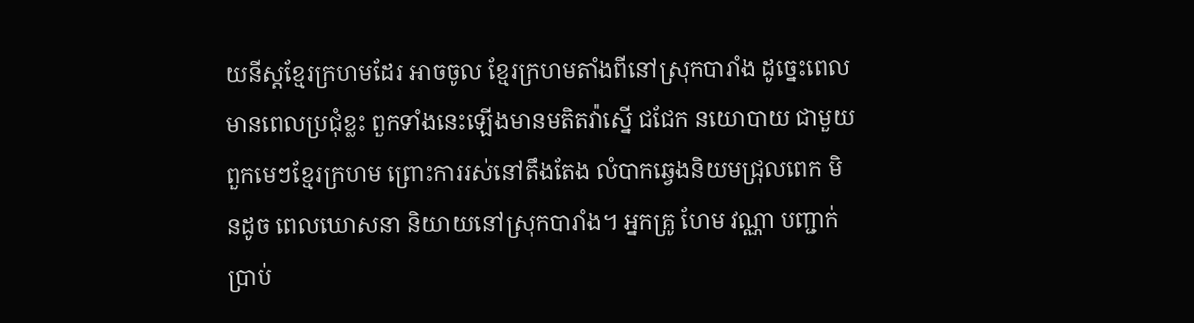យនីស្ដខ្មែរក្រហមដែរ អាចចូល ខ្មែរក្រហមតាំងពីនៅស្រុកបារាំង ដូច្នេះពេលមានពេលប្រជុំខ្លះ ពួកទាំងនេះឡើងមានមតិតវ៉ាស្នើ ជជែក នយោបាយ ជាមួយពួកមេៗខ្មែរក្រហម ព្រោះការរស់នៅតឹងតែង លំបាកឆ្វេងនិយមជ្រុលពេក មិនដូច ពេលឃោសនា និយាយនៅស្រុកបារាំង។ អ្នកគ្រូ ហែម វណ្ណា បញ្ជាក់ប្រាប់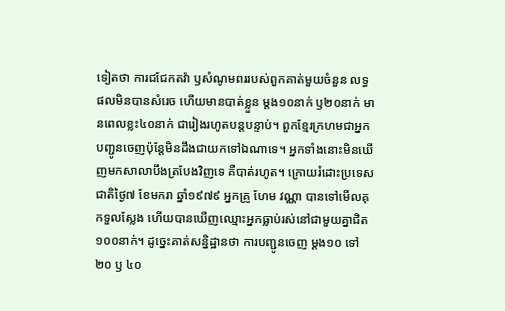ទៀតថា ការជជែកតវ៉ា ឫសំណូមពររបស់ពួកគាត់មួយចំនួន លទ្ធផលមិនបានសំរេច ហើយមានបាត់ខ្លួន ម្ដង១០នាក់ ឫ២០នាក់ មានពេលខ្លះ៤០នាក់ ជារៀងរហូតបន្តបន្ទាប់។ ពួកខ្មែរក្រហមជាអ្នកបញ្ជូនចេញប៉ុន្តែមិនដឹងជាយកទៅឯណាទេ។ អ្នកទាំងនោះមិនឃើញមកសាលាបឹងត្របែងវិញទេ គឺបាត់រហូត។ ក្រោយរំដោះប្រទេសជាតិថ្ងៃ៧ ខែមករា ឆ្នាំ១៩៧៩ អ្នកគ្រូ ហែម វណ្ណា បានទៅមើលគុកទួលស្លែង ហើយបានឃើញឈ្មោះអ្នកធ្លាប់រស់នៅជាមួយគ្នាជិត ១០០នាក់។ ដូច្នេះគាត់សន្និដ្ឋានថា ការបញ្ជូនចេញ ម្ដង១០ ទៅ២០ ឫ ៤០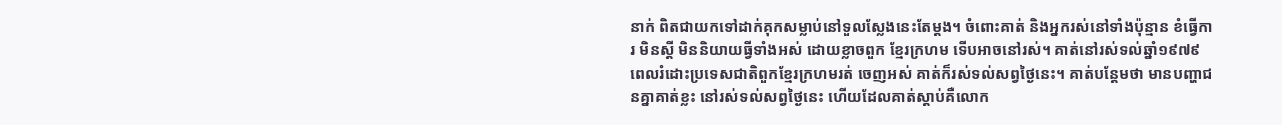នាក់ ពិតជាយកទៅដាក់គុកសម្លាប់នៅទួលស្លែងនេះតែម្ដង។ ចំពោះគាត់ និងអ្នករស់នៅទាំងប៉ុន្មាន ខំធ្វើការ មិនស្តី មិននិយាយធ្វីទាំងអស់ ដោយខ្លាចពួក ខ្មែរក្រហម ទើបអាចនៅរស់។ គាត់នៅរស់ទល់ឆ្នាំ១៩៧៩ ពេលរំដោះប្រទេសជាតិពួកខ្មែរក្រហមរត់ ចេញអស់ គាត់ក៏រស់ទល់សព្វថ្ងៃនេះ។ គាត់បន្តែមថា មានបញ្ហាជនគ្នាគាត់ខ្លះ នៅរស់ទល់សព្វថ្ងៃនេះ ហើយដែលគាត់ស្ដាប់គឺលោក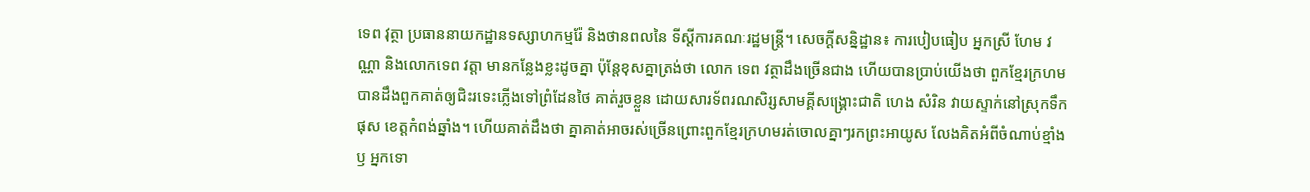ទេព វុត្ថា ប្រធាននាយកដ្ឋានទស្សាហកម្មរ៉ែ និងថានពលនៃ ទីស្ដីការគណៈរដ្ឋមន្ត្រី។ សេចក្ដីសន្និដ្ឋាន៖ ការបៀបធៀប អ្នកស្រី ហែម វណ្ណា និងលោកទេព វត្តា មានកន្លែងខ្លះដូចគ្នា ប៉ុន្តែខុសគ្នាត្រង់ថា លោក ទេព វត្ថាដឹងច្រើនជាង ហើយបានប្រាប់យើងថា ពួកខ្មែរក្រហមបានដឹងពួកគាត់ឲ្យជិះរទេះភ្លើងទៅព្រំដែនថៃ គាត់រួចខ្លួន ដោយសារទ័ពរណសិរ្សសាមគ្គីសង្រ្គោះជាតិ ហេង សំរិន វាយស្ទាក់នៅស្រុកទឹកផុស ខេត្តកំពង់ឆ្នាំង។ ហើយគាត់ដឹងថា គ្នាគាត់អាចរស់ច្រើនព្រោះពួកខ្មែរក្រហមរត់ចោលគ្នាៗរកព្រះអាយូស លែងគិតអំពីចំណាប់ខ្មាំង ឫ អ្នកទោ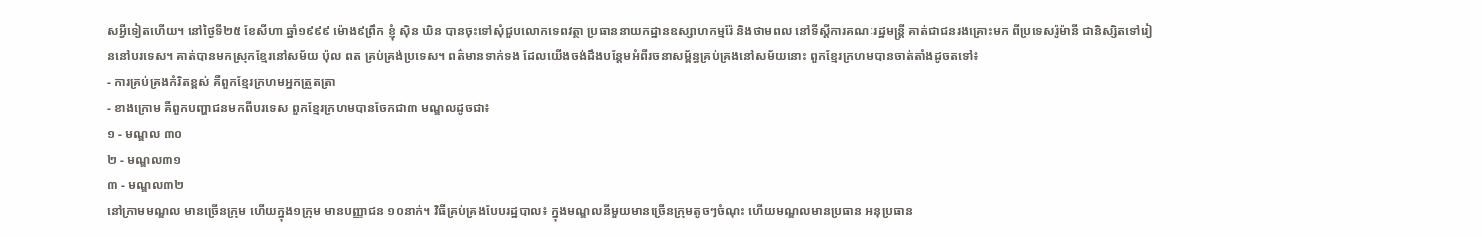សអ្វីទៀតហើយ។ នៅថ្ងៃទី២៥ ខែសីហា ឆ្នាំ១៩៩៩ ម៉ោង៩ព្រឹក ខ្ញុំ សុិន ឃិន បានចុះទៅសុំជួបលោកទេពវត្ថា ប្រធាននាយកដ្ឋានឧស្សាហកម្មរ៉ែ និងថាមពល នៅទីស្ដីការគណៈរដ្ឋមន្រ្តី គាត់ជាជនរងគ្រោះមក ពីប្រទេសរ៉ូម៉ានី ជានិស្សិតទៅរៀននៅបរទេស។ គាត់បានមកស្រុកខ្មែរនៅសម័យ ប៉ុល ពត គ្រប់គ្រង់ប្រទេស។ ពត៌មានទាក់ទង ដែលយើងចង់ដឹងបន្តែមអំពីរចនាសម្ព័ន្ធគ្រប់គ្រងនៅសម័យនោះ ពួកខ្មែរក្រហមបានចាត់តាំងដូចតទៅ៖
- ការគ្រប់គ្រងកំរិតខ្ពស់ គឺពួកខ្មែរក្រហមអ្នកត្រួតត្រា
- ខាងក្រោម គឺពួកបញ្ហាជនមកពីបរទេស ពួកខ្មែរក្រហមបានចែកជា៣ មណ្ឌលដូចជា៖
១ - មណ្ឌល ៣០
២ - មណ្ឌល៣១
៣ - មណ្ឌល៣២
នៅក្រាមមណ្ឌល មានច្រើនក្រុម ហើយក្នុង១ក្រុម មានបញ្ញាជន ១០នាក់។ វិធីគ្រប់គ្រងបែបរដ្ឋបាល៖ ក្នុងមណ្ឌលនីមួយមានច្រើនក្រុមតូចៗចំណុះ ហើយមណ្ឌលមានប្រធាន អនុប្រធាន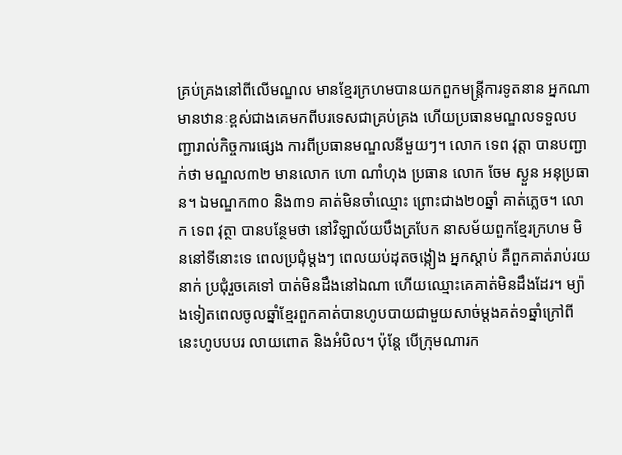គ្រប់គ្រងនៅពីលើមណ្ឌល មានខ្មែរក្រហមបានយកពួកមន្រ្តីការទូតនាន អ្នកណាមានឋានៈខ្ពស់ជាងគេមកពីបរទេសជាគ្រប់គ្រង ហើយប្រធានមណ្ឌលទទួលបញ្ជារាល់កិច្ចការផ្សេង ការពីប្រធានមណ្ឌលនីមួយៗ។ លោក ទេព វុត្តា បានបញ្ជាក់ថា មណ្ឌល៣២ មានលោក ហោ ណាំហុង ប្រធាន លោក ចែម ស្ងួន អនុប្រធាន។ ឯមណ្ឌក៣០ និង៣១ គាត់មិនចាំឈ្មោះ ព្រោះជាង២០ឆ្នាំ គាត់ភ្លេច។ លោក ទេព វុត្ថា បានបន្ថែមថា នៅវិឡាល័យបឹងត្របែក នាសម័យពួកខ្មែរក្រហម មិននៅទីនោះទេ ពេលប្រជុំម្ដងៗ ពេលយប់ដុតចង្កៀង អ្នកស្ដាប់ គឺពួកគាត់រាប់រយនាក់ ប្រជុំរួចគេទៅ បាត់មិនដឹងនៅឯណា ហើយឈ្មោះគេគាត់មិនដឹងដែរ។ ម្យ៉ាងទៀតពេលចូលឆ្នាំខ្មែរពួកគាត់បានហូបបាយជាមួយសាច់ម្ដងគត់១ឆ្នាំក្រៅពីនេះហូបបបរ លាយពោត និងអំបិល។ ប៉ុន្តែ បើក្រុមណារក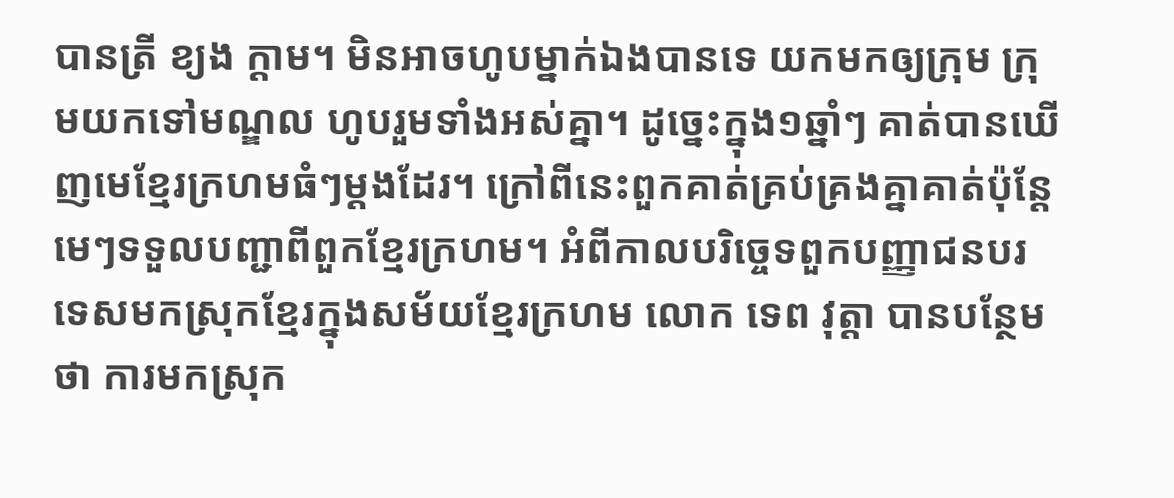បានត្រី ខ្យង ក្ដាម។ មិនអាចហូបម្នាក់ឯងបានទេ យកមកឲ្យក្រុម ក្រុមយកទៅមណ្ឌល ហូបរួមទាំងអស់គ្នា។ ដូច្នេះក្នុង១ឆ្នាំៗ គាត់បានឃើញមេខ្មែរក្រហមធំៗម្ដងដែរ។ ក្រៅពីនេះពួកគាត់គ្រប់គ្រងគ្នាគាត់ប៉ុន្តែមេៗទទួលបញ្ជាពីពួកខ្មែរក្រហម។ អំពីកាលបរិចេ្ចទពួកបញ្ញាជនបរទេសមកស្រុកខ្មែរក្នុងសម័យខ្មែរក្រហម លោក ទេព វុត្តា បានបន្ថែមថា ការមកស្រុក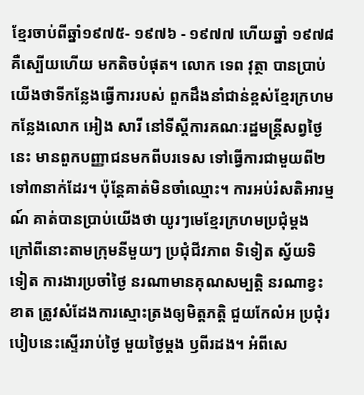ខ្មែរចាប់ពីឆ្នាំ១៩៧៥- ១៩៧៦ - ១៩៧៧ ហើយឆ្នាំ ១៩៧៨ គឺស្បើយហើយ មកតិចបំផុត។ លោក ទេព វុត្ថា បានប្រាប់យើងថាទីកន្លែងធ្វើការរបស់ ពួកដឹងនាំជាន់ខ្ពស់ខ្មែរក្រហមកន្លែងលោក អៀង សារី នៅទីស្ដីការគណៈរដ្ឋមន្រ្តីសព្វថ្ងៃនេះ មានពួកបញ្ញាជនមកពីបរទេស ទៅធ្វើការជាមួយពី២ទៅ៣នាក់ដែរ។ ប៉ុន្តែគាត់មិនចាំឈ្មោះ។ ការអប់រំសតិអារម្មណ៍ គាត់បានប្រាប់យើងថា យូរៗមេខ្មែរក្រហមប្រជុំម្ដង ក្រៅពីនោះតាមក្រុមនីមួយៗ ប្រជុំជីវភាព ទិទៀត ស្វ័យទិទៀត ការងារប្រចាំថ្ងៃ នរណាមានគុណសម្បត្តិ នរណាខ្វះខាត ត្រូវសំដែងការស្មោះត្រងឲ្យមិត្តភត្តិ ជួយកែលំអ ប្រជុំរបៀបនេះស្ទើររាប់ថ្ងៃ មួយថ្ងៃម្ដង ឫពីរដង។ អំពីសេ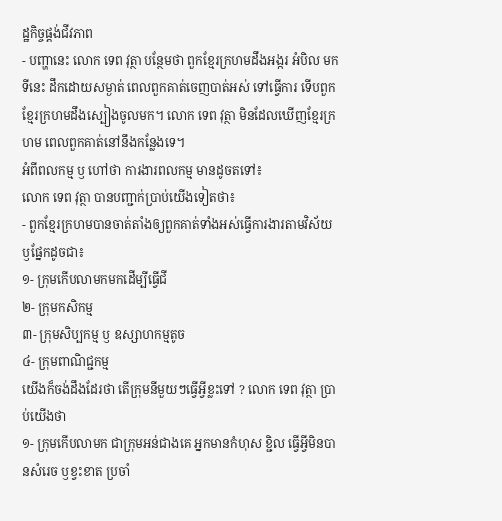ដ្ឋកិច្ចផ្តង់ជីវភាព
- បញ្ហានេះ លោក ទេព វុត្ថា បន្ថែមថា ពួកខ្មែរក្រហមដឹងអង្ករ អំបិល មកទីនេះ ដឹកដោយសម្ងាត់ ពេលពួកគាត់ចេញបាត់អស់ ទៅធ្វើការ ទើបពួកខ្មែរក្រហមដឹងស្បៀងចូលមក។ លោក ទេព វុត្ថា មិនដែលឃើញខ្មែរក្រហម ពេលពួកគាត់នៅនឹងកន្លែងទេ។
អំពីពលកម្ម ឫ ហៅថា ការងារពលកម្ម មានដូចតទៅ៖
លោក ទេព វុត្ថា បានបញ្ជាក់ប្រាប់យើងទៀតថា៖
- ពួកខ្មែរក្រហមបានចាត់តាំងឲ្យពួកគាត់ទាំងអស់ធ្វើការងារតាមវិស័យឫផ្នែកដូចជា៖
១- ក្រុមកើបលាមកមកដើម្បីធ្វើជី
២- ក្រុមកសិកម្ម
៣- ក្រុមសិប្បកម្ម ឫ ឧស្សាហកម្មតូច
៤- ក្រុមពាណិជ្ជកម្ម
យើងក៏ចង់ដឹងដែរថា តើក្រុមនីមួយៗធ្វើអ្វីខ្លះទៅ ? លោក ទេព វុត្ថា ប្រាប់យើងថា
១- ក្រុមកើបលាមក ជាក្រុមអន់ជាងគេ អ្នកមានកំហុស ខ្ជិល ធ្វើអ្វីមិនបានសំរេច ឫខ្វះខាត ប្រចាំ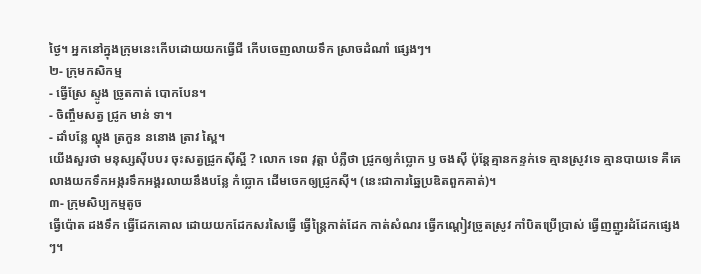ថ្ងៃ។ អ្នកនៅក្នុងក្រុមនេះកើបដោយយកធ្វើជី កើបចេញលាយទឹក ស្រាចដំណាំ ផ្សេងៗ។
២- ក្រុមកសិកម្ម
- ធ្វើស្រែ ស្ទូង ច្រូតកាត់ បោកបែន។
- ចិញ្ចឹមសត្វ ជ្រូក មាន់ ទា។
- ដាំបន្លែ ល្ហុង ត្រកួន ននោង ត្រាវ ស្ពៃ។
យើងសួរថា មនុស្សសុីបបរ ចុះសត្វជ្រូកសុីស្អី ? លោក ទេព វុត្តា បំភ្លឺថា ជ្រូកឲ្យកំប្លោក ឫ ចងសុី ប៉ុន្តែគ្មានកន្ទក់ទេ គ្មានស្រូវទេ គ្មានបាយទេ គឺគេលាងយកទឹកអង្ករទឹកអង្គរលាយនឹងបន្លែ កំប្លោក ដើមចេកឲ្យជ្រូកសុី។ (នេះជាការឆ្នៃប្រឌិតពួកគាត់)។
៣- ក្រុមសិប្បកម្មតូច
ធ្វើប៉ោត ដងទឹក ធ្វើដែកគោល ដោយយកដែកសរសៃធ្វើ ធ្វើន្ត្រៃកាត់ដែក កាត់សំណរ ធ្វើកណ្ដៀវច្រូតស្រូវ កាំបិតប្រើប្រាស់ ធ្វើញញួរដំដែកផ្សេងៗ។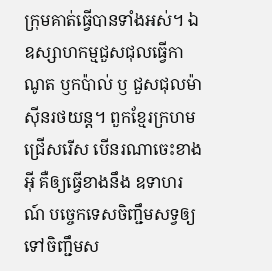ក្រុមគាត់ធ្វើបានទាំងអស់។ ឯឧស្សាហកម្មជួសជុលធ្វើកាណូត ឫកប៉ាល់ ឫ ជួសជុលម៉ាសុីនរថយន្ត។ ពួកខ្មែរក្រហម ជ្រើសរើស បើនរណាចេះខាងអុី គឺឲ្យធ្វើខាងនឹង ឧទាហរណ៍ បច្ចេកទេសចិញ្ជឹមសទ្វឲ្យទៅចិញ្ជឹមស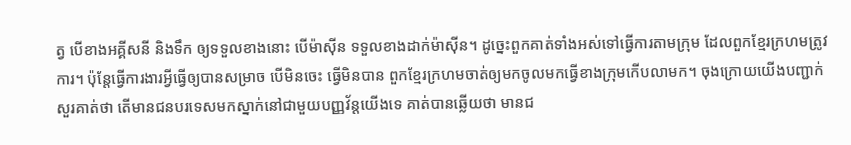ត្វ បើខាងអគ្គីសនី និងទឹក ឲ្យទទួលខាងនោះ បើម៉ាសុីន ទទួលខាងដាក់ម៉ាសុីន។ ដូច្នេះពួកគាត់ទាំងអស់ទៅធ្វើការតាមក្រុម ដែលពួកខ្មែរក្រហមត្រូវការ។ ប៉ុន្តែធ្វើការងារអ្វីធ្វើឲ្យបានសម្រាច បើមិនចេះ ធ្វើមិនបាន ពួកខ្មែរក្រហមចាត់ឲ្យមកចូលមកធ្វើខាងក្រុមកើបលាមក។ ចុងក្រោយយើងបញ្ជាក់សួរគាត់ថា តើមានជនបរទេសមកស្នាក់នៅជាមួយបញ្ញវ័ន្តយើងទេ គាត់បានឆ្លើយថា មានជ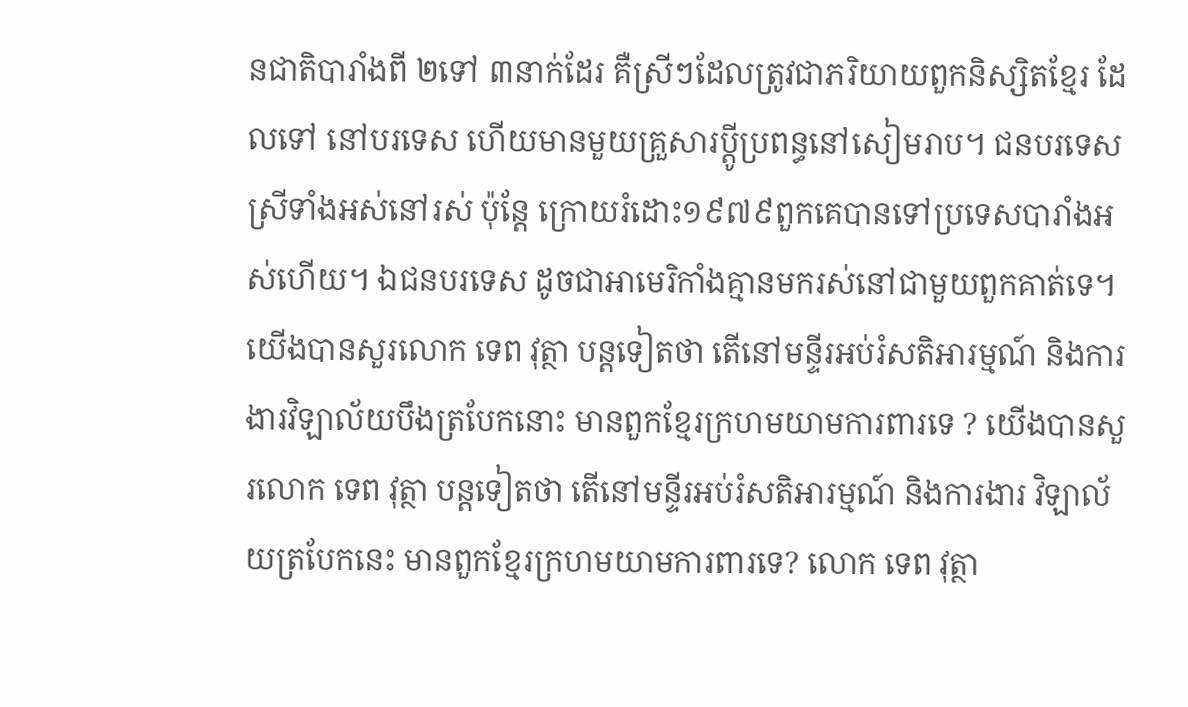នជាតិបារាំងពី ២ទៅ ៣នាក់ដែរ គឺស្រីៗដែលត្រូវជាភរិយាយពួកនិស្សិតខ្មែរ ដែលទៅ នៅបរទេស ហើយមានមួយគ្រួសារប្ដូីប្រពន្ធនៅសៀមរាប។ ជនបរទេសស្រីទាំងអស់នៅរស់ ប៉ុន្តែ ក្រោយរំដោះ១៩៧៩ពួកគេបានទៅប្រទេសបារាំងអស់ហើយ។ ឯជនបរទេស ដូចជាអាមេរិកាំងគ្មានមករស់នៅជាមួយពួកគាត់ទេ។ យើងបានសួរលោក ទេព វុត្ថា បន្តទៀតថា តើនៅមន្ទីរអប់រំសតិអារម្មណ៍ និងការងារវិឡាល័យបឹងត្របែកនោះ មានពួកខ្មែរក្រហមយាមការពារទេ ? យើងបានសួរលោក ទេព វុត្ថា បន្តទៀតថា តើនៅមន្ទីរអប់រំសតិអារម្មណ៍ និងការងារ វិឡាល័យត្របែកនេះ មានពួកខ្មែរក្រហមយាមការពារទេ? លោក ទេព វុត្ថា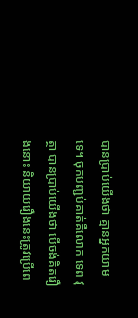បានប្រាប់យើងថា គ្មានអ្នកយាមទេ។ ចុកបញ្ជប់គាត់គឺលោក ទេព វុត្ថា បានប្រាប់យើងថា បើចង់គិតរឿងនោះ និយាយរឿងនេះត្រូវប្រើពេ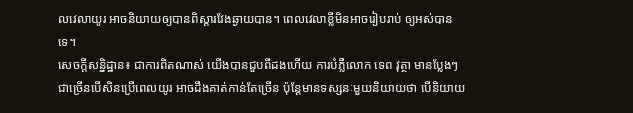លវេលាយូរ អាចនិយាយឲ្យបានពិស្ដារវែងឆ្ងាយបាន។ ពេលវេលាខ្លីមិនអាចរៀបរាប់ ឲ្យអស់បានទេ។
សេចក្ដីសន្និដ្ឋាន៖ ជាការពិតណាស់ យើងបានជួបពីដងហើយ ការបំភ្លឺលោក ទេព វុត្ថា មានប្លែងៗ ជាច្រើនបើសិនប្រើពេលយូរ អាចដឹងគាត់កាន់តែច្រើន ប៉ុន្តែមានទស្សនៈមួយនិយាយថា បើនិយាយ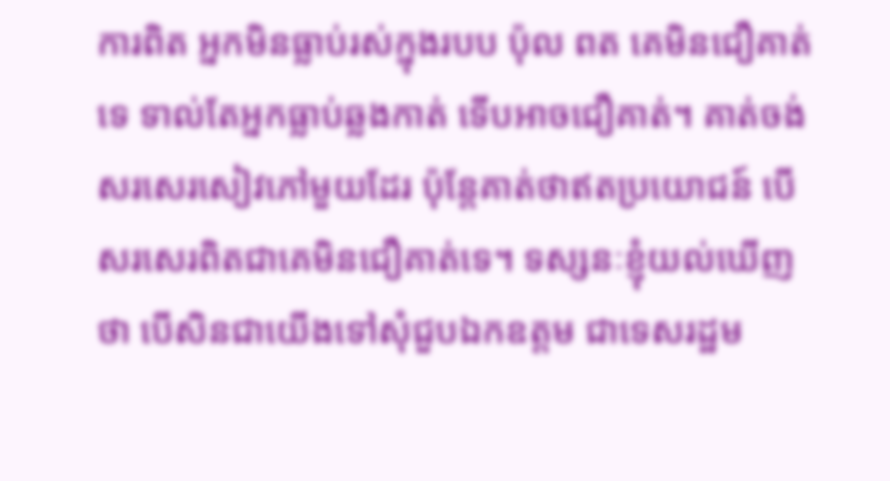ការពិត អ្នកមិនធ្លាប់រស់ក្នុងរបប ប៉ុល ពត គេមិនជឿគាត់ទេ ទាល់តែអ្នកធ្លាប់ឆ្លងកាត់ ទើបអាចជឿគាត់។ គាត់ចង់សរសេរសៀវភៅមួយដែរ ប៉ុន្តែគាត់ថាឥតប្រយោជន៍ បើសរសេរពិតជាគេមិនជឿគាត់ទេ។ ទស្សនៈខ្ញុំយល់ឃើញថា បើសិនជាយើងទៅសុំជួបឯកឧត្តម ជាទេសរដ្ឋម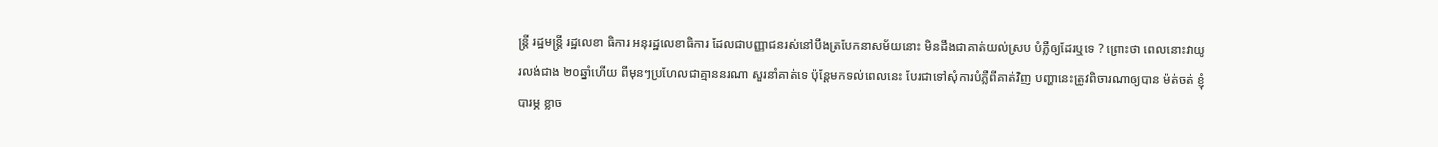ន្ត្រី រដ្ឋមន្រ្តី រដ្ឋលេខា ធិការ អនុរដ្ឋលេខាធិការ ដែលជាបញ្ញាជនរស់នៅបឹងត្របែកនាសម័យនោះ មិនដឹងជាគាត់យល់ស្រប បំភ្លឺឲ្យដែរឬទេ ? ព្រោះថា ពេលនោះវាយូរលង់ជាង ២០ឆ្នាំហើយ ពីមុនៗប្រហែលជាគ្មាននរណា សួរនាំគាត់ទេ ប៉ុន្តែមកទល់ពេលនេះ បែរជាទៅសុំការបំភ្លឺពីគាត់វិញ បញ្ហានេះត្រូវពិចារណាឲ្យបាន ម៉ត់ចត់ ខ្ញុំបារម្ភ ខ្លាច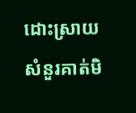ដោះស្រាយសំនួរគាត់មិ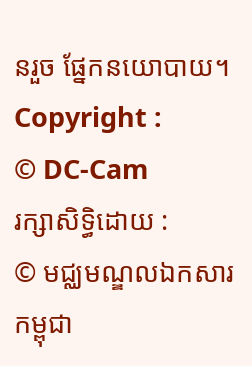នរួច ផ្នែកនយោបាយ។
Copyright :
© DC-Cam
រក្សាសិទ្ធិដោយ :
© មជ្ឈមណ្ឌលឯកសារកម្ពុជា